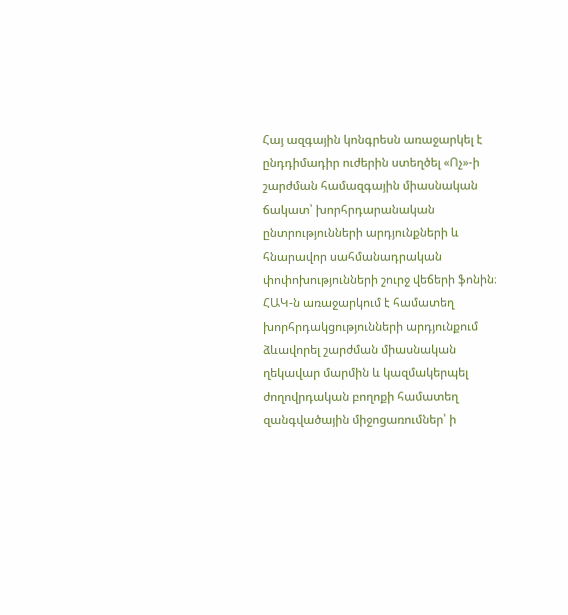Հայ ազգային կոնգրեսն առաջարկել է ընդդիմադիր ուժերին ստեղծել «Ոչ»-ի շարժման համազգային միասնական ճակատ՝ խորհրդարանական ընտրությունների արդյունքների և հնարավոր սահմանադրական փոփոխությունների շուրջ վեճերի ֆոնին։
ՀԱԿ-ն առաջարկում է համատեղ խորհրդակցությունների արդյունքում ձևավորել շարժման միասնական ղեկավար մարմին և կազմակերպել ժողովրդական բողոքի համատեղ զանգվածային միջոցառումներ՝ ի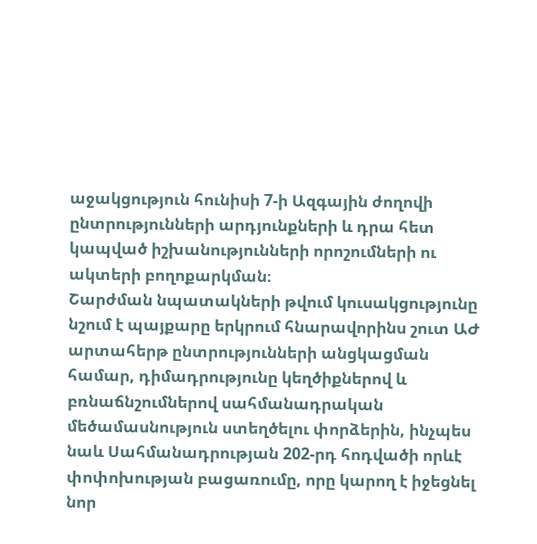աջակցություն հունիսի 7-ի Ազգային ժողովի ընտրությունների արդյունքների և դրա հետ կապված իշխանությունների որոշումների ու ակտերի բողոքարկման։
Շարժման նպատակների թվում կուսակցությունը նշում է պայքարը երկրում հնարավորինս շուտ ԱԺ արտահերթ ընտրությունների անցկացման համար, դիմադրությունը կեղծիքներով և բռնաճնշումներով սահմանադրական մեծամասնություն ստեղծելու փորձերին, ինչպես նաև Սահմանադրության 202-րդ հոդվածի որևէ փոփոխության բացառումը, որը կարող է իջեցնել նոր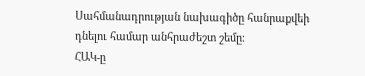Սահմանադրության նախագիծը հանրաքվեի դնելու համար անհրաժեշտ շեմը։
ՀԱԿ-ը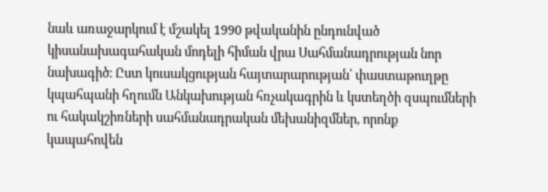նաև առաջարկում է մշակել 1990 թվականին ընդունված կիսանախագահական մոդելի հիման վրա Սահմանադրության նոր նախագիծ։ Ըստ կուսակցության հայտարարության՝ փաստաթուղթը կպահպանի հղումն Անկախության հռչակագրին և կստեղծի զսպումների ու հակակշիռների սահմանադրական մեխանիզմներ, որոնք կապահովեն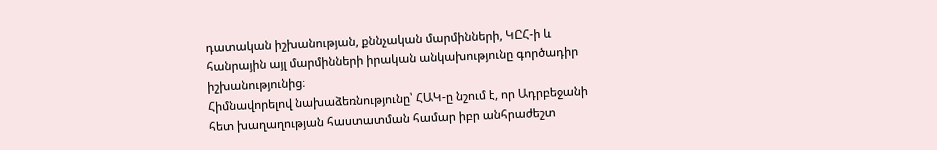դատական իշխանության, քննչական մարմինների, ԿԸՀ-ի և հանրային այլ մարմինների իրական անկախությունը գործադիր իշխանությունից։
Հիմնավորելով նախաձեռնությունը՝ ՀԱԿ-ը նշում է, որ Ադրբեջանի հետ խաղաղության հաստատման համար իբր անհրաժեշտ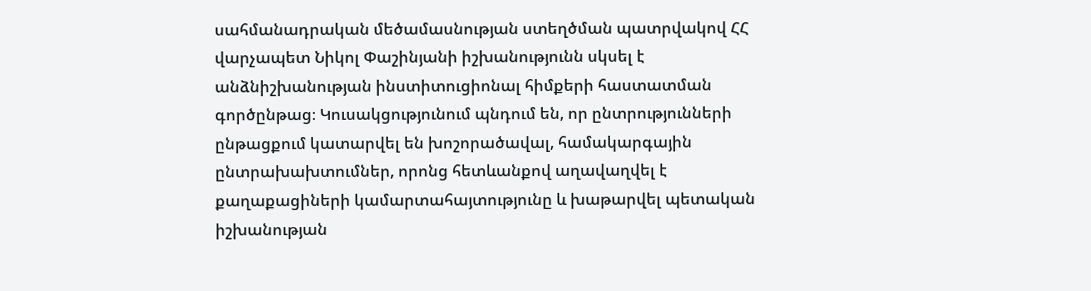սահմանադրական մեծամասնության ստեղծման պատրվակով ՀՀ վարչապետ Նիկոլ Փաշինյանի իշխանությունն սկսել է անձնիշխանության ինստիտուցիոնալ հիմքերի հաստատման գործընթաց։ Կուսակցությունում պնդում են, որ ընտրությունների ընթացքում կատարվել են խոշորածավալ, համակարգային ընտրախախտումներ, որոնց հետևանքով աղավաղվել է քաղաքացիների կամարտահայտությունը և խաթարվել պետական իշխանության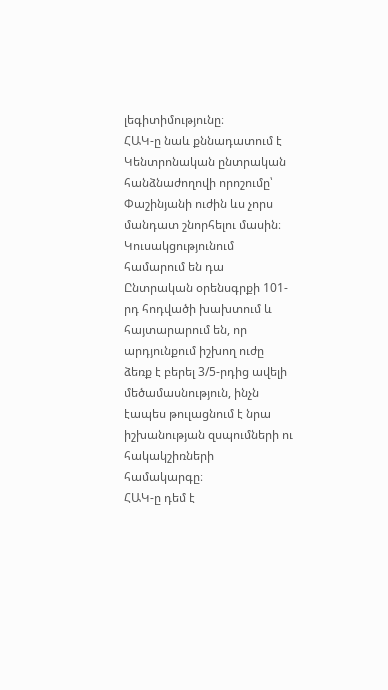լեգիտիմությունը։
ՀԱԿ-ը նաև քննադատում է Կենտրոնական ընտրական հանձնաժողովի որոշումը՝ Փաշինյանի ուժին ևս չորս մանդատ շնորհելու մասին։ Կուսակցությունում համարում են դա Ընտրական օրենսգրքի 101-րդ հոդվածի խախտում և հայտարարում են, որ արդյունքում իշխող ուժը ձեռք է բերել 3/5-րդից ավելի մեծամասնություն, ինչն էապես թուլացնում է նրա իշխանության զսպումների ու հակակշիռների համակարգը։
ՀԱԿ-ը դեմ է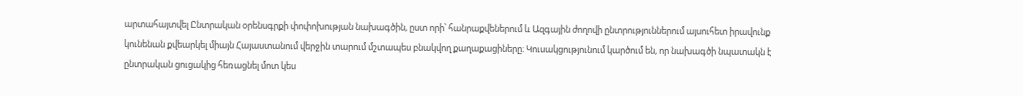արտահայտվել Ընտրական օրենսգրքի փոփոխության նախագծին, ըստ որի՝ հանրաքվեներում և Ազգային ժողովի ընտրություններում այսուհետ իրավունք կունենան քվեարկել միայն Հայաստանում վերջին տարում մշտապես բնակվող քաղաքացիները։ Կուսակցությունում կարծում են, որ նախագծի նպատակն է ընտրական ցուցակից հեռացնել մոտ կես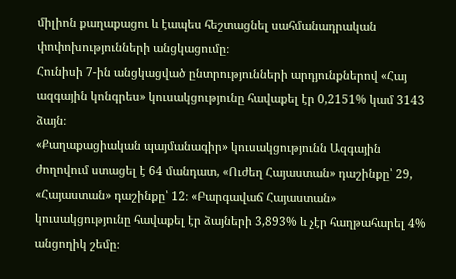միլիոն քաղաքացու և էապես հեշտացնել սահմանադրական փոփոխությունների անցկացումը։
Հունիսի 7-ին անցկացված ընտրությունների արդյունքներով «Հայ ազգային կոնգրես» կուսակցությունը հավաքել էր 0,2151% կամ 3143 ձայն։
«Քաղաքացիական պայմանագիր» կուսակցությունն Ազգային ժողովում ստացել է 64 մանդատ, «Ուժեղ Հայաստան» դաշինքը՝ 29, «Հայաստան» դաշինքը՝ 12։ «Բարգավաճ Հայաստան» կուսակցությունը հավաքել էր ձայների 3,893% և չէր հաղթահարել 4% անցողիկ շեմը։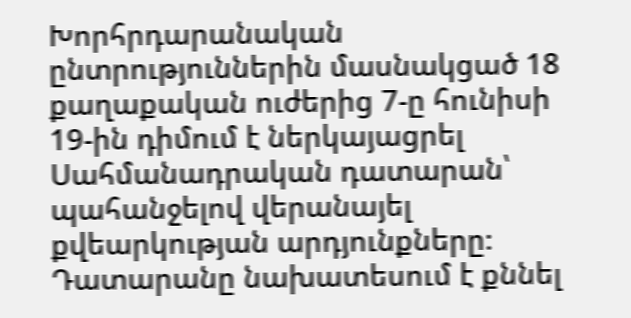Խորհրդարանական ընտրություններին մասնակցած 18 քաղաքական ուժերից 7-ը հունիսի 19-ին դիմում է ներկայացրել Սահմանադրական դատարան՝ պահանջելով վերանայել քվեարկության արդյունքները։ Դատարանը նախատեսում է քննել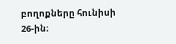բողոքները հունիսի 26-ին։